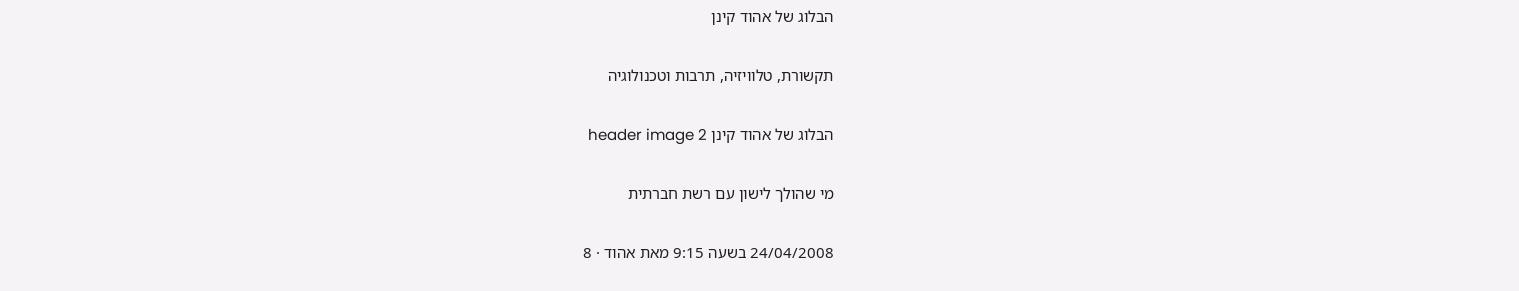הבלוג של אהוד קינן

תקשורת, טלוויזיה, תרבות וטכנולוגיה

הבלוג של אהוד קינן header image 2

מי שהולך לישון עם רשת חברתית

24/04/2008 בשעה 9:15 מאת אהוד · 8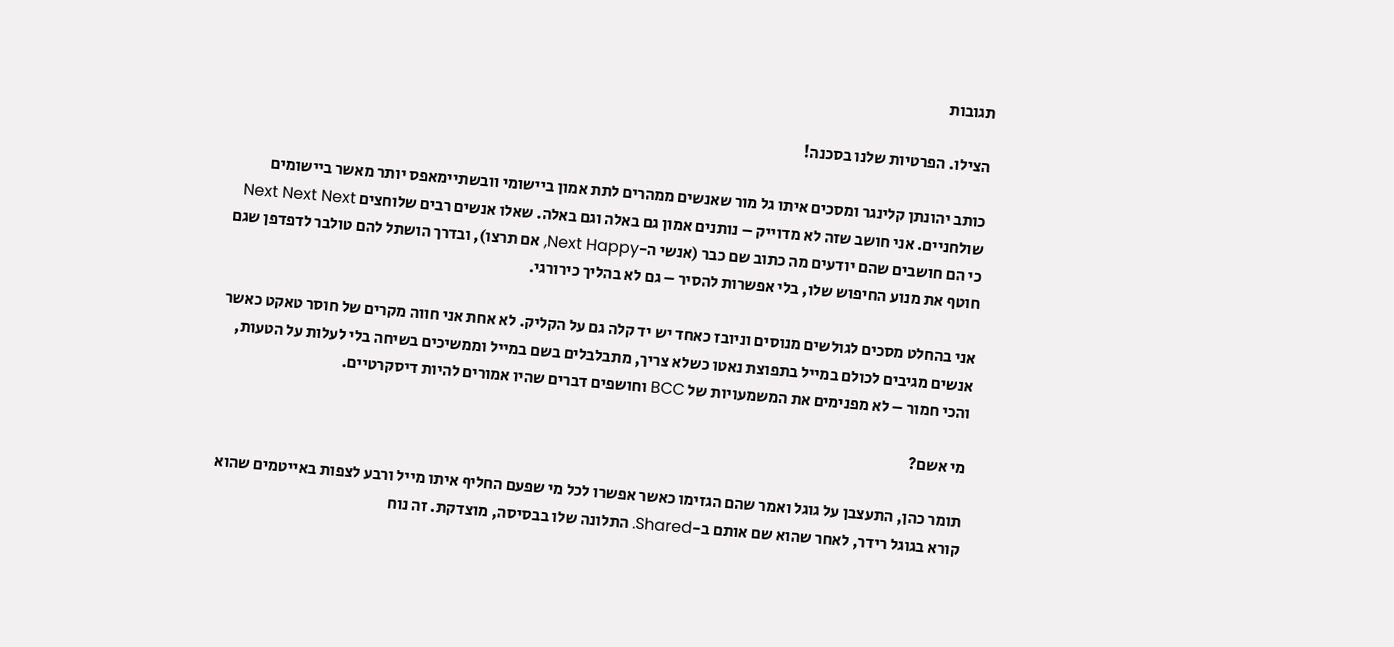תגובות

הצילו. הפרטיות שלנו בסכנה!

כותב יהונתן קלינגר ומסכים איתו גל מור שאנשים ממהרים לתת אמון ביישומי וובשתיימאפס יותר מאשר ביישומים שולחניים. אני חושב שזה לא מדוייק – נותנים אמון גם באלה וגם באלה. שאלו אנשים רבים שלוחצים Next Next Next כי הם חושבים שהם יודעים מה כתוב שם כבר (אנשי ה-Next Happy, אם תרצו), ובדרך הושתל להם טולבר לדפדפן שגם חוטף את מנוע החיפוש שלו, בלי אפשרות להסיר – גם לא בהליך כירורגי.

אני בהחלט מסכים לגולשים מנוסים וניובז כאחד יש יד קלה גם על הקליק. לא אחת אני חווה מקרים של חוסר טאקט כאשר אנשים מגיבים לכולם במייל בתפוצת נאטו כשלא צריך, מתבלבלים בשם במייל וממשיכים בשיחה בלי לעלות על הטעות, והכי חמור – לא מפנימים את המשמעויות של BCC וחושפים דברים שהיו אמורים להיות דיסקרטיים.

מי אשם?

תומר כהן, התעצבן על גוגל ואמר שהם הגזימו כאשר אפשרו לכל מי שפעם החליף איתו מייל ורבע לצפות באייטמים שהוא קורא בגוגל רידר, לאחר שהוא שם אותם ב-Shared. התלונה שלו בבסיסה, מוצדקת. זה נוח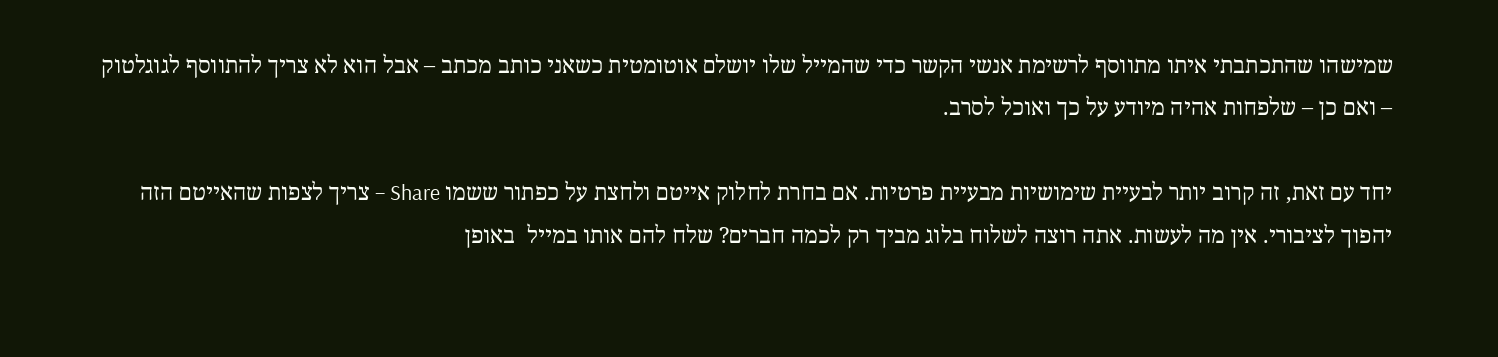שמישהו שהתכתבתי איתו מתווסף לרשימת אנשי הקשר כדי שהמייל שלו יושלם אוטומטית כשאני כותב מכתב – אבל הוא לא צריך להתווסף לגוגלטוק – ואם כן – שלפחות אהיה מיודע על כך ואוכל לסרב.

יחד עם זאת, זה קרוב יותר לבעיית שימושיות מבעיית פרטיות. אם בחרת לחלוק אייטם ולחצת על כפתור ששמו Share – צריך לצפות שהאייטם הזה יהפוך לציבורי. אין מה לעשות. אתה רוצה לשלוח בלוג מביך רק לכמה חברים? שלח להם אותו במייל  באופן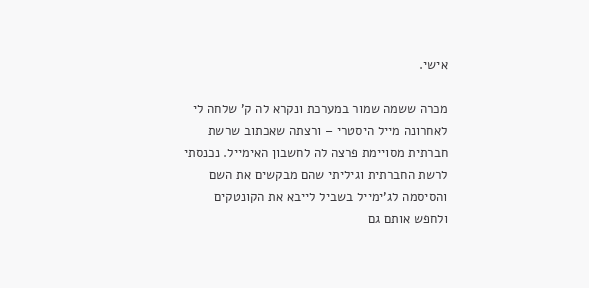אישי.

מכרה ששמה שמור במערכת ונקרא לה ק’ שלחה לי לאחרונה מייל היסטרי – ורצתה שאכתוב שרשת חברתית מסויימת פרצה לה לחשבון האימייל. נכנסתי לרשת החברתית וגיליתי שהם מבקשים את השם והסיסמה לג’ימייל בשביל לייבא את הקונטקים ולחפש אותם גם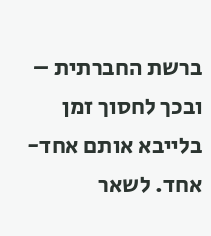ברשת החברתית – ובכך לחסוך זמן בלייבא אותם אחד-אחד. לשאר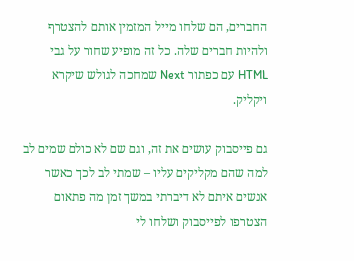החברים, הם שלחו מייל המזמין אותם להצטרף ולהיות חברים שלה. כל זה מופיע שחור על גבי HTML עם כפתור Next שמחכה לגולש שיקרא ויקליק.

גם פייסבוק עושים את זה, וגם שם לא כולם שמים לב למה שהם מקליקים עליו – שמתי לב לכך כאשר אנשים איתם לא דיברתי במשך זמן מה פתאום הצטרפו לפייסבוק ושלחו לי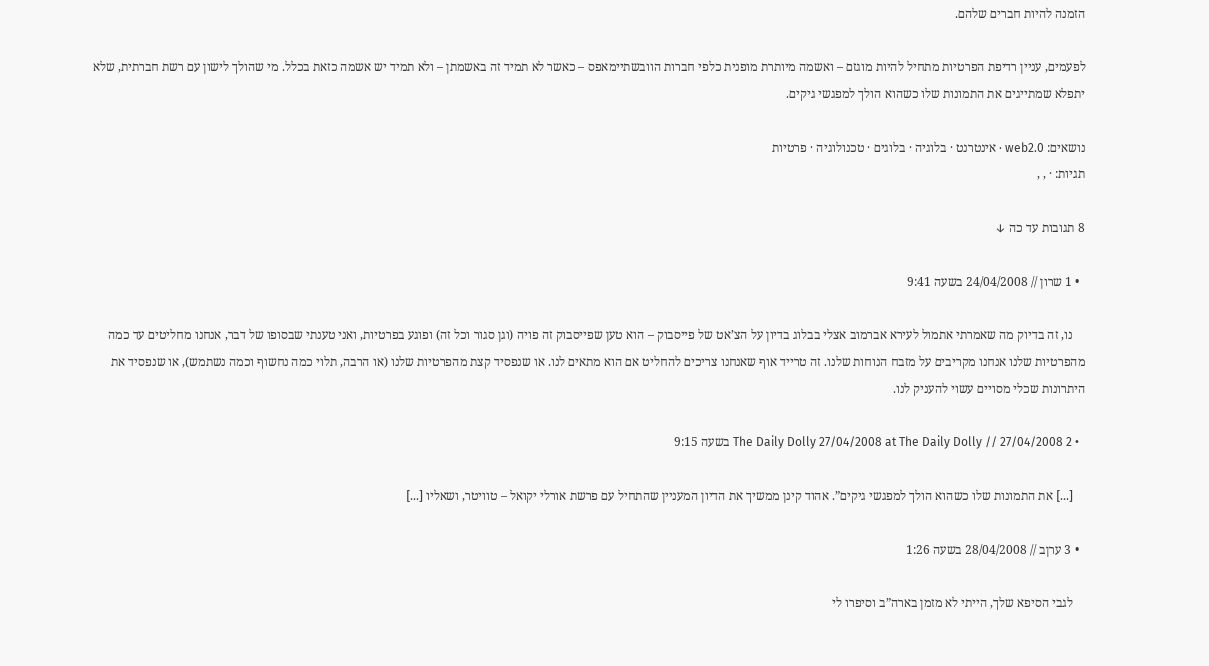הזמנה להיות חברים שלהם.

לפעמים, עניין רדיפת הפרטיות מתחיל להיות מוגזם – ואשמה מיותרת מופנית כלפי חברות הוובשתיימאפס – כאשר לא תמיד זה באשמתן – ולא תמיד יש אשמה כזאת בכלל. מי שהולך לישון עם רשת חברתית, שלא יתפלא שמתייגים את התמונות שלו כשהוא הולך למפגשי גיקים.

נושאים: web2.0 · אינטרנט · בלוגיה · בלוגים · טכנולוגיה · פרטיות
תגיות: · , ,

8 תגובות עד כה ↓

  • 1 שרון // 24/04/2008 בשעה 9:41

    נו, זה בדיוק מה שאמרתי אתמול לעירא אברמוב אצלי בבלוג בדיון על הצ’אט של פייסבוק – הוא טען שפייסבוק זה פויה (וגן סגור וכל זה) ופוגע בפרטיות, ואני טענתי שבסופו של דבר, אנחנו מחליטים עד כמה מהפרטיות שלנו אנחנו מקריבים על מזבח הנוחות שלנו. זה טרייד אוף שאנחנו צריכים להחליט אם הוא מתאים לנו. או שנפסיד קצת מהפרטיות שלנו (או הרבה, תלוי כמה נחשוף וכמה נשתמש), או שנפסיד את היתרונות שכלי מסויים עשוי להעניק לנו.

  • 2 The Daily Dolly 27/04/2008 at The Daily Dolly // 27/04/2008 בשעה 9:15

    [...] את התמונות שלו כשהוא הולך למפגשי גיקים”. אהוד קינן ממשיך את הדיון המעניין שהתחיל עם פרשת אורלי יקואל – טוויטר, ושאליו [...]

  • 3 ערןב // 28/04/2008 בשעה 1:26

    לגבי הסיפא שלך, הייתי לא מזמן בארה”ב וסיפרו לי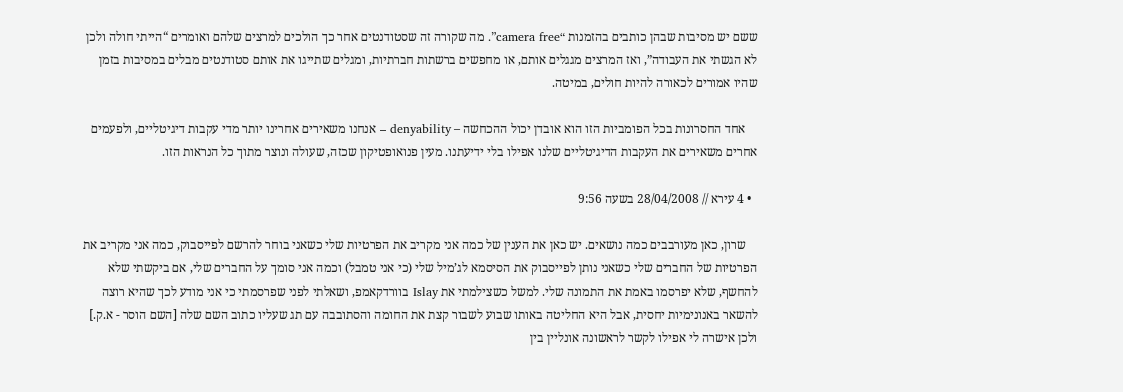ששם יש מסיבות שבהן כותבים בהזמנות “camera free”. מה שקורה זה שסטודנטים אחר כך הולכים למרצים שלהם ואומרים “הייתי חולה ולכן לא הגשתי את העבודה”, ואז המרצים מגגלים אותם, או מחפשים ברשתות חברתיות, ומגלים שתייגו את אותם סטודנטים מבלים במסיבות בזמן שהיו אמורים לכאורה להיות חולים, במיטה.

    אחד החסרונות בכל הפומביות הזו הוא אובדן יכול ההכחשה – denyability – אנחנו משאירים אחרינו יותר מדי עקבות דיגיטליים, ולפעמים אחרים משאירים את העקבות הדיגיטליים שלנו אפילו בלי ידיעתנו. מעין פנואופטיקון שכזה, שעולה ונוצר מתוך כל הנראות הזו.

  • 4 עירא // 28/04/2008 בשעה 9:56

    שרון, כאן מעורבבים כמה נושאים. יש כאן את הענין של כמה אני מקריב את הפרטיות שלי כשאני בוחר להרשם לפייסבוק, כמה אני מקריב את הפרטיות של החברים שלי כשאני נותן לפייסבוק את הסיסמא לג’מיל שלי (כי אני טמבל) וכמה אני סומך על החברים שלי, אם ביקשתי שלא להחשף, שלא יפרסמו באמת את התמונה שלי. למשל כשצילמתי את Islay בוורדקאמפ, ושאלתי לפני שפרסמתי כי אני מודע לכך שהיא רוצה להשאר באנונימיות יחסית, אבל היא החליטה באותו שבוע לשבור קצת את החומה והסתובבה עם תג שעליו כתוב השם שלה [השם הוסר - א.ק.] ולכן אישרה לי אפילו לקשר לראשונה אונליין בין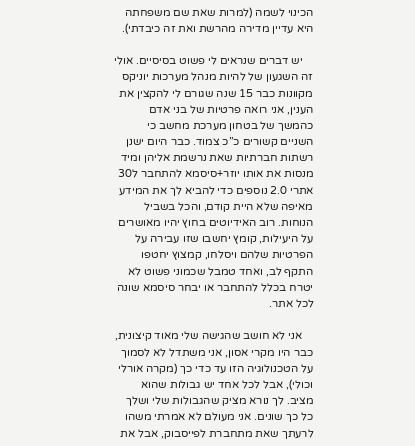הכינוי לשמה (למרות שאת שם משפחתה היא עדיין מדירה מהרשת ואת זה כיבדתי).

    יש דברים שנראים לי פשוט בסיסיים. אולי זה השגעון של להיות מנהל מערכות יוניקס מקוונות כבר 15 שנה שגורם לי להקצין את הענין, אני רואה פרטיות של בני אדם כהמשך של בטחון מערכת מחשב כי השניים קשורים כ”כ צמוד. כבר היום ישנן רשתות חברתיות שאת נרשמת אליהן ומיד מנסות את אותו יוזר+סיסמא להתחבר ל30 אתרי 2.0 נוספים כדי להביא לך את המידע מאיפה שלא היית קודם, והכל בשביל הנוחות. רוב האידיוטים בחוץ יהיו מאושרים על היעילות, קומץ יחשבו שזו עבירה על הפרטיות שלהם ויסלחו, קמצוץ יחטפו התקף לב, ואחד טמבל שכמוני פשוט לא יטרח בכלל להתחבר או יבחר סיסמא שונה לכל אתר.

    אני לא חושב שהגישה שלי מאוד קיצונית, כבר היו מקרי אסון, אני משתדל לא לסמוך על הטכנולוגיה הזו עד כדי כך (מקרה אורלי וכולי), אבל לכל אחד יש גבולות שהוא מציב. לך נורא מציק שהגבולות שלי ושלך כל כך שונים. אני מעולם לא אמרתי משהו לרעתך שאת מתחברת לפייסבוק, אבל את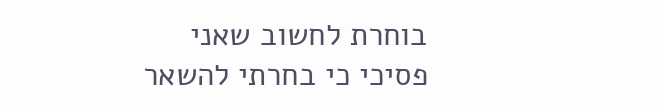בוחרת לחשוב שאני פסיכי כי בחרתי להשאר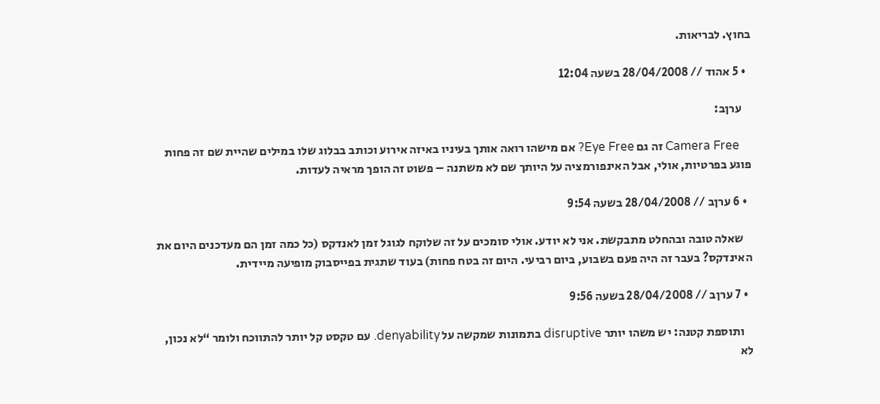בחוץ. לבריאות.

  • 5 אהוד // 28/04/2008 בשעה 12:04

    ערןב:

    Camera Free זה גם Eye Free? אם מישהו רואה אותך בעיניו באיזה אירוע וכותב בבלוג שלו במילים שהיית שם זה פחות פוגע בפרטיות, אולי, אבל האינפורמציה על היותך שם לא משתנה – פשוט זה הופך מראיה לעדות.

  • 6 ערןב // 28/04/2008 בשעה 9:54

    שאלה טובה ובהחלט מתבקשת. אני לא יודע. אולי סומכים על זה שלוקח לגוגל זמן לאנדקס (כל כמה זמן הם מעדכנים היום את האינדקס? בעבר זה היה פעם בשבוע, ביום רביעי. היום זה בטח פחות) בעוד שתגית בפייסבוק מופיעה מיידית.

  • 7 ערןב // 28/04/2008 בשעה 9:56

    ותוספת קטנה: יש משהו יותר disruptive בתמונות שמקשה על denyability. עם טקסט קל יותר להתווכח ולומר “לא נכון, לא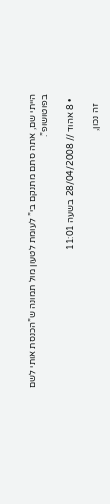הייתי שם, אתה סתם מתנקם בי” לעומת לטעון מול תמונה ש”הכנסת אותי לשם בפוטושופ”.

  • 8 אהוד // 28/04/2008 בשעה 11:01

    זה נכון,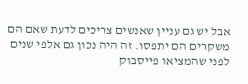אבל יש גם עניין שאנשים צריכים לדעת שאם הם משקרים הם יתפסו. זה היה נכון גם אלפי שנים לפני שהמציאו פייסבוק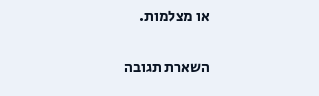או מצלמות.

השארת תגובה